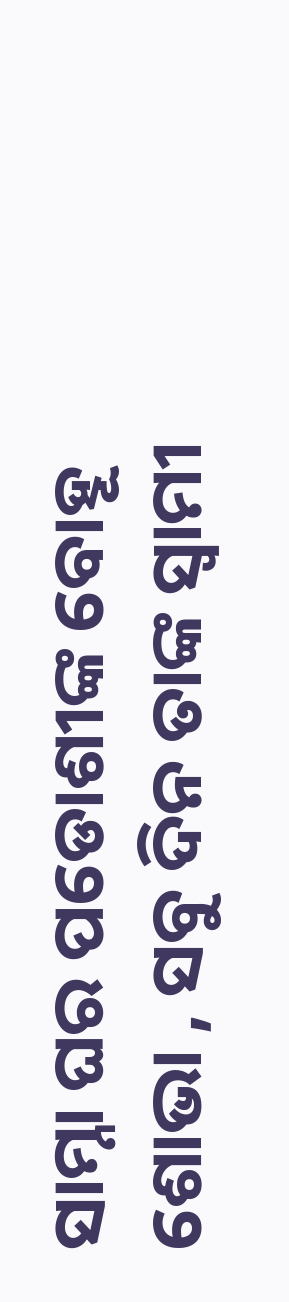ସାମ୍ନା ଘର ପଡୋଶୀଙ୍କ ବୋହୂ ଶୋଭା , ସବୁ ଦିନ ତାଙ୍କ ସ୍ଵାମୀ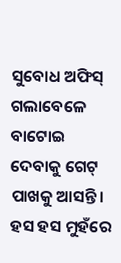ସୁବୋଧ ଅଫିସ୍ ଗଲାବେଳେ ବାଟୋଇ ଦେବାକୁ ଗେଟ୍ ପାଖକୁ ଆସନ୍ତି। ହସ ହସ ମୁହଁରେ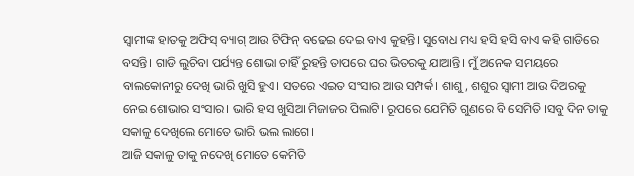ସ୍ଵାମୀଙ୍କ ହାତକୁ ଅଫିସ୍ ବ୍ୟାଗ୍ ଆଉ ଟିଫିନ୍ ବଢେଇ ଦେଇ ବାଏ କୁହନ୍ତି। ସୁବୋଧ ମଧ୍ୟ ହସି ହସି ବାଏ କହି ଗାଡିରେ ବସନ୍ତି। ଗାଡି ଲୁଚିବା ପର୍ଯ୍ୟନ୍ତ ଶୋଭା ଚାହିଁ ରୁହନ୍ତି ତାପରେ ଘର ଭିତରକୁ ଯାଆନ୍ତି। ମୁଁ ଅନେକ ସମୟରେ ବାଲକୋନୀରୁ ଦେଖି ଭାରି ଖୁସି ହୁଏ। ସତରେ ଏଇତ ସଂସାର ଆଉ ସମ୍ପର୍କ। ଶାଶୁ, ଶଶୁର ସ୍ଵାମୀ ଆଉ ଦିଅରକୁ ନେଇ ଶୋଭାର ସଂସାର। ଭାରି ହସ ଖୁସିଆ ମିଜାଜର ପିଲାଟି। ରୂପରେ ଯେମିତି ଗୁଣରେ ବି ସେମିତି ।ସବୁ ଦିନ ତାକୁ ସକାଳୁ ଦେଖିଲେ ମୋତେ ଭାରି ଭଲ ଲାଗେ।
ଆଜି ସକାଳୁ ତାକୁ ନଦେଖି ମୋତେ କେମିତି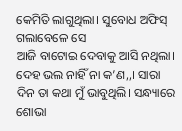କେମିତି ଲାଗୁଥିଲା। ସୁବୋଧ ଅଫିସ୍ ଗଲାବେଳେ ସେ
ଆଜି ବାଟୋଇ ଦେବାକୁ ଆସି ନଥିଲା।
ଦେହ ଭଲ ନାହିଁ ନା କ’ଣ,,। ସାରା ଦିନ ତା କଥା ମୁଁ ଭାବୁଥିଲି। ସନ୍ଧ୍ୟାରେ ଶୋଭା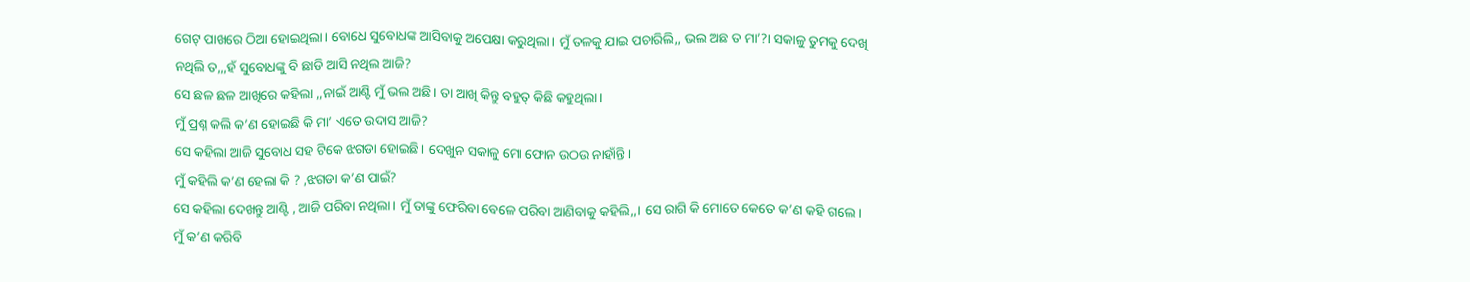ଗେଟ୍ ପାଖରେ ଠିଆ ହୋଇଥିଲା। ବୋଧେ ସୁବୋଧଙ୍କ ଆସିବାକୁ ଅପେକ୍ଷା କରୁଥିଲା। ମୁଁ ତଳକୁ ଯାଇ ପଚାରିଲି,, ଭଲ ଅଛ ତ ମା’?। ସକାଳୁ ତୁମକୁ ଦେଖି ନଥିଲି ତ,,,ହଁ ସୁବୋଧଙ୍କୁ ବି ଛାଡି ଆସି ନଥିଲ ଆଜି?
ସେ ଛଳ ଛଳ ଆଖିରେ କହିଲା ,,ନାଇଁ ଆଣ୍ଟି ମୁଁ ଭଲ ଅଛି। ତା ଆଖି କିନ୍ତୁ ବହୁତ୍ କିଛି କହୁଥିଲା।
ମୁଁ ପ୍ରଶ୍ନ କଲି କ’ଣ ହୋଇଛି କି ମା’ ଏତେ ଉଦାସ ଆଜି?
ସେ କହିଲା ଆଜି ସୁବୋଧ ସହ ଟିକେ ଝଗଡା ହୋଇଛି। ଦେଖୁନ ସକାଳୁ ମୋ ଫୋନ ଉଠଉ ନାହାଁନ୍ତି।
ମୁଁ କହିଲି କ’ଣ ହେଲା କି ? ,ଝଗଡା କ’ଣ ପାଇଁ?
ସେ କହିଲା ଦେଖନ୍ତୁ ଆଣ୍ଟି , ଆଜି ପରିବା ନଥିଲା। ମୁଁ ତାଙ୍କୁ ଫେରିବା ବେଳେ ପରିବା ଆଣିବାକୁ କହିଲି,,। ସେ ରାଗି କି ମୋତେ କେତେ କ’ଣ କହି ଗଲେ। ମୁଁ କ’ଣ କରିବି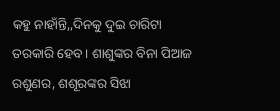କହୁ ନାହାଁନ୍ତି,,ଦିନକୁ ଦୁଇ ଚାରିଟା ତରକାରି ହେବ। ଶାଶୁଙ୍କର ବିନା ପିଆଜ ରଶୁଣର, ଶଶୂରଙ୍କର ସିଝା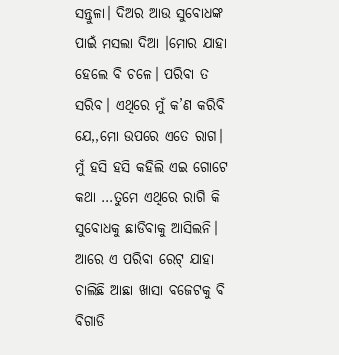ସନ୍ତୁଳା। ଦିଅର ଆଉ ସୁବୋଧଙ୍କ ପାଇଁ ମସଲା ଦିଆ ।ମୋର ଯାହା ହେଲେ ବି ଚଳେ। ପରିବା ତ ସରିବ। ଏଥିରେ ମୁଁ କ’ଣ କରିବି ଯେ,,ମୋ ଉପରେ ଏତେ ରାଗ।
ମୁଁ ହସି ହସି କହିଲି ଏଇ ଗୋଟେ କଥା …ତୁମେ ଏଥିରେ ରାଗି କି ସୁବୋଧକୁ ଛାଡିବାକୁ ଆସିଲନି।
ଆରେ ଏ ପରିବା ରେଟ୍ ଯାହା ଚାଲିଛି ଆଛା ଖାସା ବଜେଟକୁ ବି ବିଗାଡି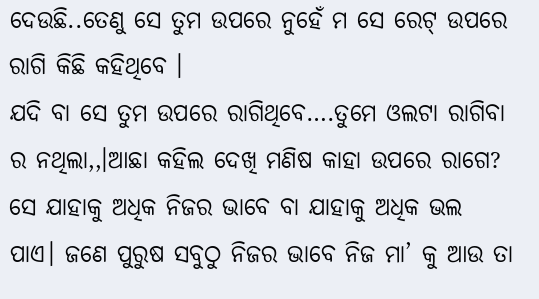ଦେଉଛି..ତେଣୁ ସେ ତୁମ ଉପରେ ନୁହେଁ ମ ସେ ରେଟ୍ ଉପରେ ରାଗି କିଛି କହିଥିବେ ।
ଯଦି ବା ସେ ତୁମ ଉପରେ ରାଗିଥିବେ….ତୁମେ ଓଲଟା ରାଗିବା ର ନଥିଲା,,।ଆଛା କହିଲ ଦେଖି ମଣିଷ କାହା ଉପରେ ରାଗେ? ସେ ଯାହାକୁ ଅଧିକ ନିଜର ଭାବେ ବା ଯାହାକୁ ଅଧିକ ଭଲ ପାଏ। ଜଣେ ପୁରୁଷ ସବୁଠୁ ନିଜର ଭାବେ ନିଜ ମା’ କୁ ଆଉ ତା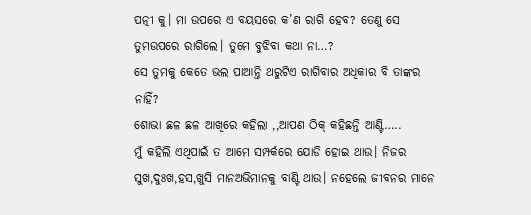ପତ୍ନୀ କୁ। ମା ଉପରେ ଏ ବୟସରେ କ’ଣ ରାଗି ହେବ? ତେଣୁ ସେ ତୁମଉପରେ ରାଗିଲେ। ତୁମେ ବୁଝିବା କଥା ନା…?
ସେ ତୁମକୁ କେତେ ଭଲ ପାଆନ୍ତି ଥରୁଟିଏ ରାଗିବାର ଅଧିକାର ବି ତାଙ୍କର ନାହିଁ?
ଶୋଭା ଛଳ ଛଳ ଆଖିରେ କହିଲା ,,ଆପଣ ଠିକ୍ କହିଛନ୍ତି ଆଣ୍ଟି…..
ମୁଁ କହିଲି ଏଥିପାଇଁ ତ ଆମେ ସମ୍ପର୍କରେ ଯୋଡି ହୋଇ ଥାଉ। ନିଜର ସୁଖ,ଦୁଃଖ,ହସ,ଖୁସି ମାନଅଭିମାନକୁ ବାଣ୍ଟି ଥାଉ। ନହେଲେ ଜୀବନର ମାନେ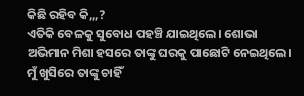କିଛି ରହିବ କି,,,?
ଏତିକି ବେଳକୁ ସୁବୋଧ ପହଞ୍ଚି ଯାଇଥିଲେ। ଶୋଭା ଅଭିମାନ ମିଶା ହସରେ ତାଙ୍କୁ ଘରକୁ ପାଛୋଟି ନେଇଥିଲେ। ମୁଁ ଖୁସିରେ ତାଙ୍କୁ ଚାହିଁ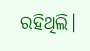ରହିଥିଲି।